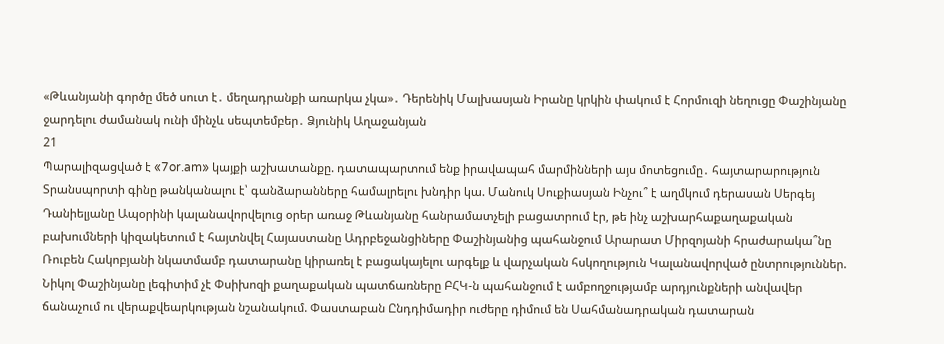«Թևանյանի գործը մեծ սուտ է․ մեղադրանքի առարկա չկա»․ Դերենիկ Մալխասյան Իրանը կրկին փակում է Հորմուզի նեղուցը Փաշինյանը ջարդելու ժամանակ ունի մինչև սեպտեմբեր․ Ձյունիկ Աղաջանյան
21
Պարալիզացված է «7or.am» կայքի աշխատանքը. դատապարտում ենք իրավապահ մարմինների այս մոտեցումը․ հայտարարություն Տրանսպորտի գինը թանկանալու է՝ գանձարանները համալրելու խնդիր կա. Մանուկ Սուքիասյան Ինչու՞ է աղմկում դերասան Սերգեյ Դանիելյանը Ապօրինի կալանավորվելուց օրեր առաջ Թևանյանը հանրամատչելի բացատրում էր, թե ինչ աշխարհաքաղաքական բախումների կիզակետում է հայտնվել Հայաստանը Ադրբեջանցիները Փաշինյանից պահանջում Արարատ Միրզոյանի հրաժարակա՞նը Ռուբեն Հակոբյանի նկատմամբ դատարանը կիրառել է բացակայելու արգելք և վարչական հսկողություն Կալանավորված ընտրություններ. Նիկոլ Փաշինյանը լեգիտիմ չէ Փսիխոզի քաղաքական պատճառները ԲՀԿ-ն պահանջում է ամբողջությամբ արդյունքների անվավեր ճանաչում ու վերաքվեարկության նշանակում. Փաստաբան Ընդդիմադիր ուժերը դիմում են Սահմանադրական դատարան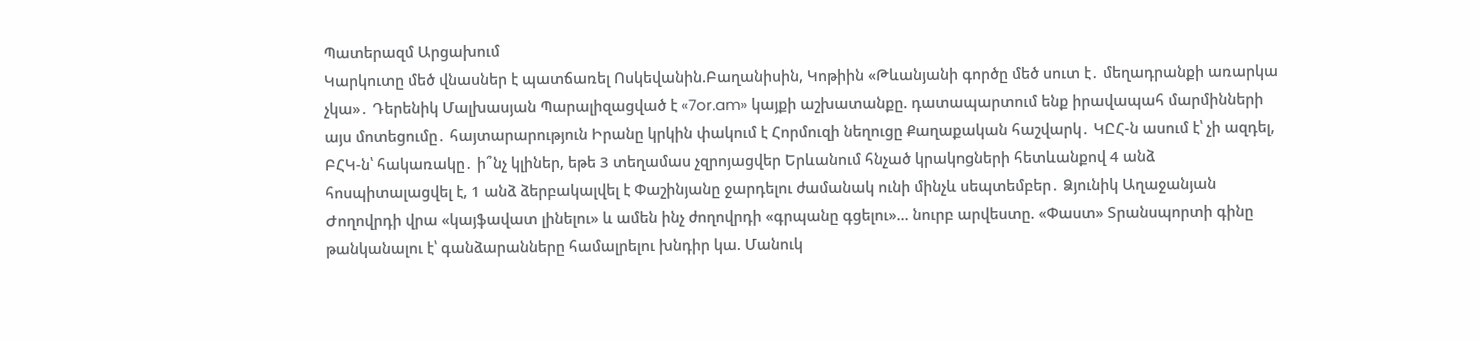Պատերազմ Արցախում
Կարկուտը մեծ վնասներ է պատճառել Ոսկեվանին.Բաղանիսին, Կոթիին «Թևանյանի գործը մեծ սուտ է․ մեղադրանքի առարկա չկա»․ Դերենիկ Մալխասյան Պարալիզացված է «7or.am» կայքի աշխատանքը. դատապարտում ենք իրավապահ մարմինների այս մոտեցումը․ հայտարարություն Իրանը կրկին փակում է Հորմուզի նեղուցը Քաղաքական հաշվարկ․ ԿԸՀ-ն ասում է՝ չի ազդել, ԲՀԿ-ն՝ հակառակը․ ի՞նչ կլիներ, եթե 3 տեղամաս չզրոյացվեր Երևանում հնչած կրակngների հետևանքով 4 անձ հոսպիտալացվել է, 1 անձ ձերբակալվել է Փաշինյանը ջարդելու ժամանակ ունի մինչև սեպտեմբեր․ Ձյունիկ Աղաջանյան Ժողովրդի վրա «կայֆավատ լինելու» և ամեն ինչ ժողովրդի «գրպանը գցելու»... նուրբ արվեստը. «Փաստ» Տրանսպորտի գինը թանկանալու է՝ գանձարանները համալրելու խնդիր կա. Մանուկ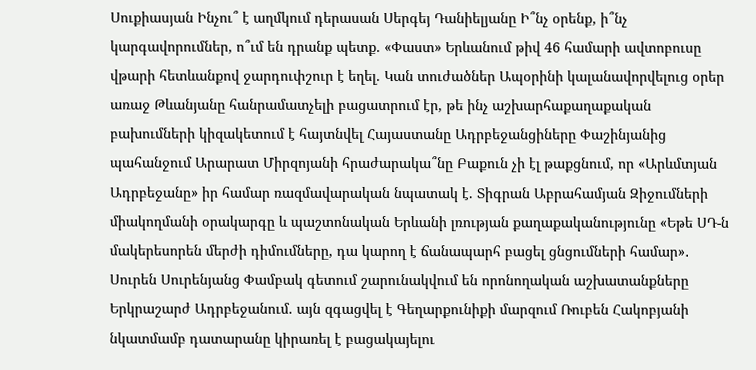Սուքիասյան Ինչու՞ է աղմկում դերասան Սերգեյ Դանիելյանը Ի՞նչ օրենք, ի՞նչ կարգավորումներ, ո՞ւմ են դրանք պետք. «Փաստ» Երևանում թիվ 46 համարի ավտոբուսը վթարի հետևանքով ջարդուփշուր է եղել. Կան տուժածներ Ապօրինի կալանավորվելուց օրեր առաջ Թևանյանը հանրամատչելի բացատրում էր, թե ինչ աշխարհաքաղաքական բախումների կիզակետում է հայտնվել Հայաստանը Ադրբեջանցիները Փաշինյանից պահանջում Արարատ Միրզոյանի հրաժարակա՞նը Բաքուն չի էլ թաքցնում, որ «Արևմտյան Ադրբեջանը» իր համար ռազմավարական նպատակ է. Տիգրան Աբրահամյան Զիջումների միակողմանի օրակարգը և պաշտոնական Երևանի լռության քաղաքականությունը «Եթե ՍԴ-ն մակերեսորեն մերժի դիմումները, դա կարող է ճանապարհ բացել ցնցումների համար»․ Սուրեն Սուրենյանց Փամբակ գետում շարունակվում են որոնողական աշխատանքները Երկրաշարժ Ադրբեջանում. այն զգացվել է Գեղարքունիքի մարզում Ռուբեն Հակոբյանի նկատմամբ դատարանը կիրառել է բացակայելու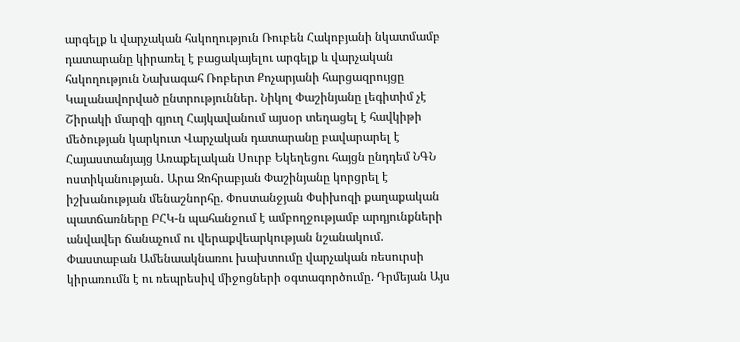արգելք և վարչական հսկողություն Ռուբեն Հակոբյանի նկատմամբ դատարանը կիրառել է բացակայելու արգելք և վարչական հսկողություն Նախագահ Ռոբերտ Քոչարյանի հարցազրույցը Կալանավորված ընտրություններ. Նիկոլ Փաշինյանը լեգիտիմ չէ Շիրակի մարզի գյուղ Հայկավանում այսօր տեղացել է հավկիթի մեծության կարկուտ Վարչական դատարանը բավարարել է Հայաստանյայց Առաքելական Սուրբ Եկեղեցու հայցն ընդդեմ ՆԳՆ ոստիկանության․ Արա Զոհրաբյան Փաշինյանը կորցրել է իշխանության մենաշնորհը. Փոստանջյան Փսիխոզի քաղաքական պատճառները ԲՀԿ-ն պահանջում է ամբողջությամբ արդյունքների անվավեր ճանաչում ու վերաքվեարկության նշանակում. Փաստաբան Ամենաակնառու խախտումը վարչական ռեսուրսի կիրառումն է ու ռեպրեսիվ միջոցների օգտագործումը. Դրմեյան Այս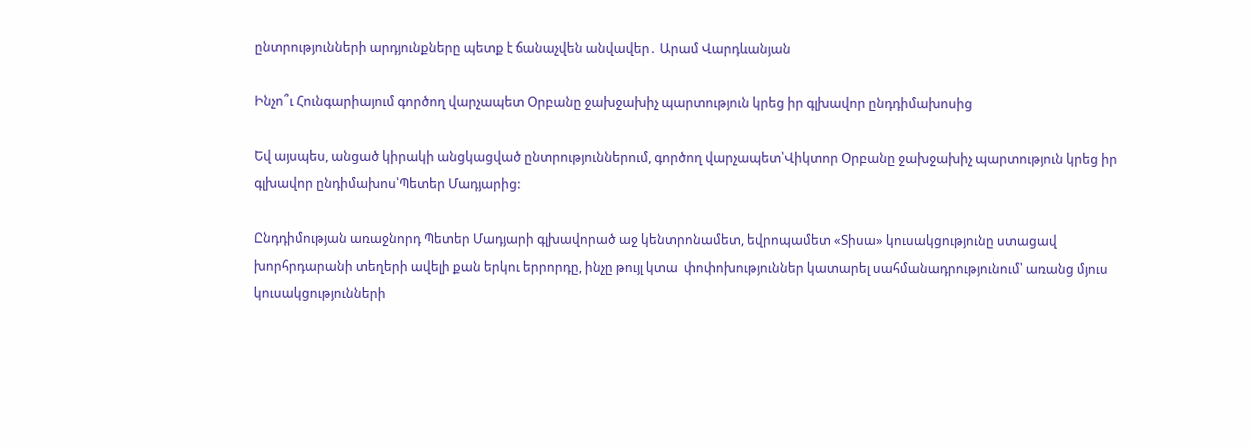ընտրությունների արդյունքները պետք է ճանաչվեն անվավեր․ Արամ Վարդևանյան

Ինչո՞ւ Հունգարիայում գործող վարչապետ Օրբանը ջախջախիչ պարտություն կրեց իր գլխավոր ընդդիմախոսից

Եվ այսպես, անցած կիրակի անցկացված ընտրություններում, գործող վարչապետ՝Վիկտոր Օրբանը ջախջախիչ պարտություն կրեց իր գլխավոր ընդիմախոս՝Պետեր Մադյարից:

Ընդդիմության առաջնորդ Պետեր Մադյարի գլխավորած աջ կենտրոնամետ, եվրոպամետ «Տիսա» կուսակցությունը ստացավ խորհրդարանի տեղերի ավելի քան երկու երրորդը, ինչը թույլ կտա  փոփոխություններ կատարել սահմանադրությունում՝ առանց մյուս կուսակցությունների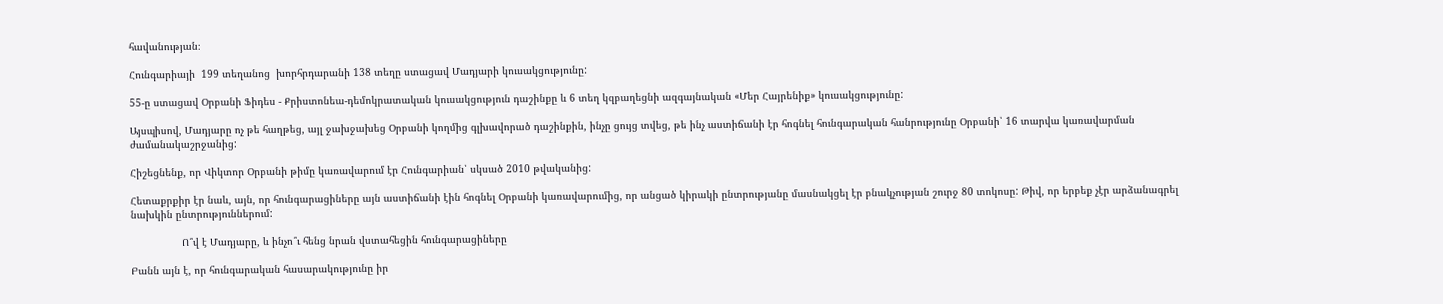հավանության։

Հունգարիայի  199 տեղանոց  խորհրդարանի 138 տեղը ստացավ Մադյարի կուսակցությունը:

55-ը ստացավ Օրբանի Ֆիդես - Քրիստոնեա-դեմոկրատական կուսակցություն դաշինքը և 6 տեղ կզբաղեցնի ազգայնական «Մեր Հայրենիք» կուսակցությունը:

Այսպիսով, Մադյարը ոչ թե հաղթեց, այլ ջախջախեց Օրբանի կողմից գլխավորած դաշինքին, ինչը ցույց տվեց, թե ինչ աստիճանի էր հոգնել հունգարական հանրությունը Օրբանի՝ 16 տարվա կառավարման ժամանակաշրջանից:

Հիշեցնենք, որ Վիկտոր Օրբանի թիմը կառավարում էր Հունգարիան՝ սկսած 2010 թվականից:

Հետաքրքիր էր նաև, այն, որ հունգարացիները այն աստիճանի էին հոգնել Օրբանի կառավարումից, որ անցած կիրակի ընտրությանը մասնակցել էր բնակչության շուրջ 80 տոկոսը: Թիվ, որ երբեք չէր արձանագրել նախկին ընտրություններում:

                 Ո՞վ է Մադյարը, և ինչո՞ւ հենց նրան վստահեցին հունգարացիները

Բանն այն է, որ հունգարական հասարակությունը իր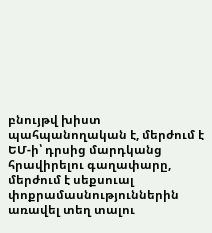բնույթվ խիստ պահպանողական է, մերժում է ԵՄ-ի՝ դրսից մարդկանց հրավիրելու գաղափարը, մերժում է սեքսուալ փոքրամասնություններին առավել տեղ տալու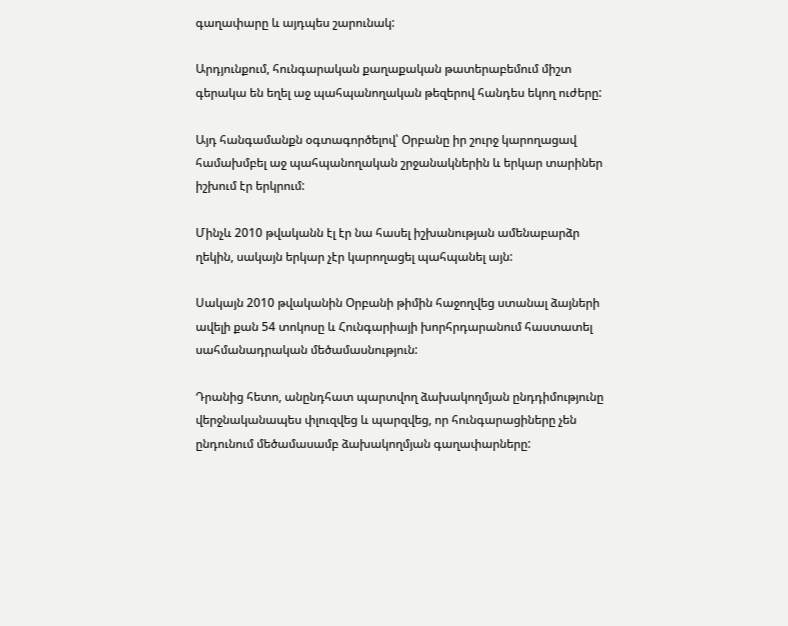գաղափարը և այդպես շարունակ:

Արդյունքում, հունգարական քաղաքական թատերաբեմում միշտ գերակա են եղել աջ պահպանողական թեզերով հանդես եկող ուժերը:

Այդ հանգամանքն օգտագործելով՝ Օրբանը իր շուրջ կարողացավ համախմբել աջ պահպանողական շրջանակներին և երկար տարիներ իշխում էր երկրում:

Մինչև 2010 թվականն էլ էր նա հասել իշխանության ամենաբարձր ղեկին, սակայն երկար չէր կարողացել պահպանել այն:

Սակայն 2010 թվականին Օրբանի թիմին հաջողվեց ստանալ ձայների ավելի քան 54 տոկոսը և Հունգարիայի խորհրդարանում հաստատել սահմանադրական մեծամասնություն:

Դրանից հետո, անընդհատ պարտվող ձախակողմյան ընդդիմությունը վերջնականապես փլուզվեց և պարզվեց, որ հունգարացիները չեն ընդունում մեծամասամբ ձախակողմյան գաղափարները: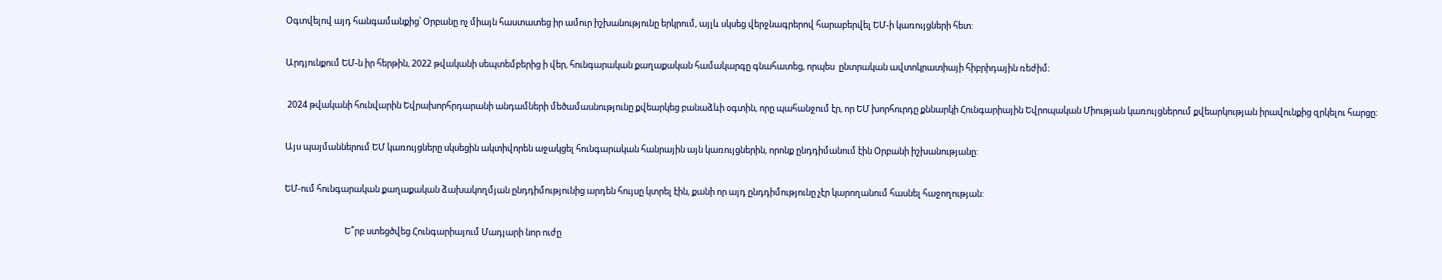Օգտվելով այդ հանգամանքից՝ Օրբանը ոչ միայն հաստատեց իր ամուր իշխանությունը երկրում, այլև սկսեց վերջնագրերով հարաբերվել ԵՄ-ի կառույցների հետ:

Արդյունքում ԵՄ-ն իր հերթին, 2022 թվականի սեպտեմբերից ի վեր, հունգարական քաղաքական համակարգը գնահատեց, որպես  ընտրական ավտոկրատիայի հիբրիդային ռեժիմ։

 2024 թվականի հունվարին Եվրախորհրդարանի անդամների մեծամասնությունը քվեարկեց բանաձևի օգտին, որը պահանջում էր, որ ԵՄ խորհուրդը քննարկի Հունգարիային Եվրոպական Միության կառույցներում քվեարկության իրավունքից զրկելու հարցը։

Այս պայմաններում ԵՄ կառույցները սկսեցին ակտիվորեն աջակցել հունգարական հանրային այն կառույցներին, որոնք ընդդիմանում էին Օրբանի իշխանությանը:

ԵՄ-ում հունգարական քաղաքական ձախակողմյան ընդդիմությունից արդեն հույսը կտրել էին, քանի որ այդ ընդդիմությունը չէր կարողանում հասնել հաջողության:

                              Ե՞րբ ստեցծվեց Հունգարիայում Մադյարի նոր ուժը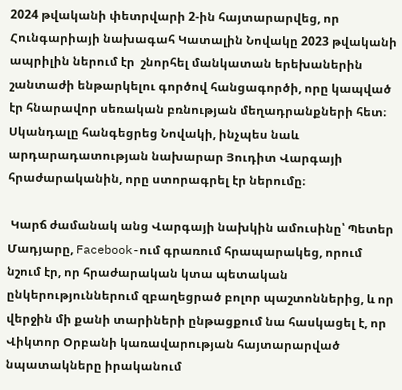2024 թվականի փետրվարի 2-ին հայտարարվեց, որ Հունգարիայի նախագահ Կատալին Նովակը 2023 թվականի ապրիլին ներում էր  շնորհել մանկատան երեխաներին շանտաժի ենթարկելու գործով հանցագործի, որը կապված էր հնարավոր սեռական բռնության մեղադրանքների հետ։ Սկանդալը հանգեցրեց Նովակի, ինչպես նաև արդարադատության նախարար Յուդիտ Վարգայի հրաժարականին, որը ստորագրել էր ներումը։

 Կարճ ժամանակ անց Վարգայի նախկին ամուսինը՝ Պետեր Մադյարը, Facebook-ում գրառում հրապարակեց, որում նշում էր, որ հրաժարական կտա պետական ընկերություններում զբաղեցրած բոլոր պաշտոններից, և որ վերջին մի քանի տարիների ընթացքում նա հասկացել է, որ Վիկտոր Օրբանի կառավարության հայտարարված նպատակները իրականում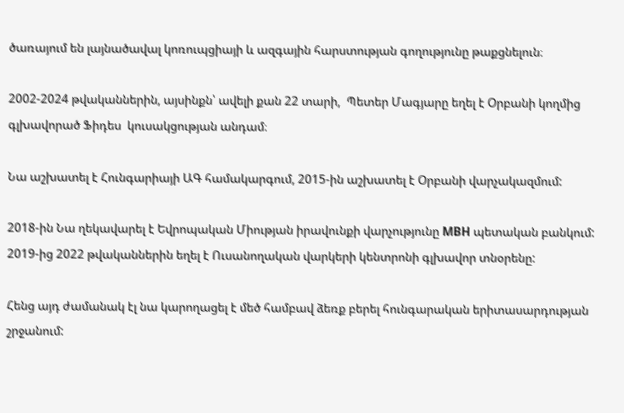ծառայում են լայնածավալ կոռուպցիայի և ազգային հարստության գողությունը թաքցնելուն։

2002-2024 թվականներին, այսինքն՝ ավելի քան 22 տարի,  Պետեր Մագյարը եղել է Օրբանի կողմից գլխավորած Ֆիդես  կուսակցության անդամ։

Նա աշխատել է Հունգարիայի ԱԳ համակարգում, 2015-ին աշխատել է Օրբանի վարչակազմում:

2018-ին Նա ղեկավարել է Եվրոպական Միության իրավունքի վարչությունը MBH պետական բանկում: 2019-ից 2022 թվականներին եղել է Ուսանողական վարկերի կենտրոնի գլխավոր տնօրենը:

Հենց այդ ժամանակ էլ նա կարողացել է մեծ համբավ ձեռք բերել հունգարական երիտասարդության շրջանում: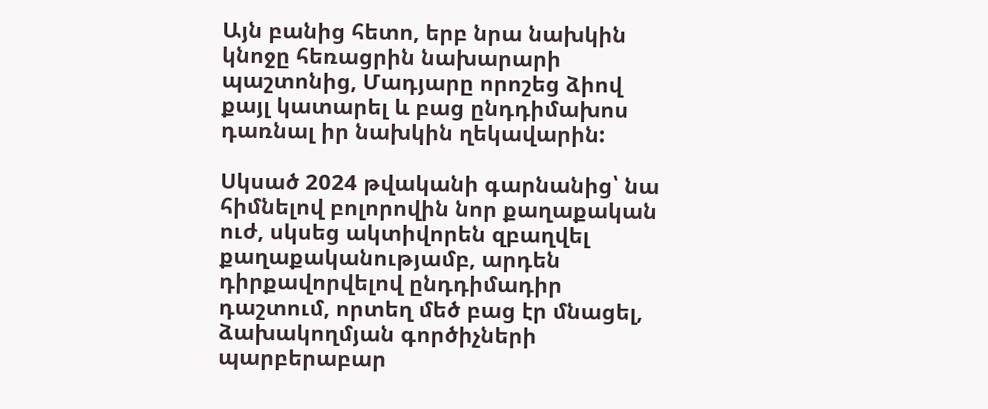Այն բանից հետո, երբ նրա նախկին կնոջը հեռացրին նախարարի պաշտոնից, Մադյարը որոշեց ձիով քայլ կատարել և բաց ընդդիմախոս դառնալ իր նախկին ղեկավարին:

Սկսած 2024 թվականի գարնանից՝ նա հիմնելով բոլորովին նոր քաղաքական ուժ, սկսեց ակտիվորեն զբաղվել քաղաքականությամբ, արդեն դիրքավորվելով ընդդիմադիր դաշտում, որտեղ մեծ բաց էր մնացել, ձախակողմյան գործիչների պարբերաբար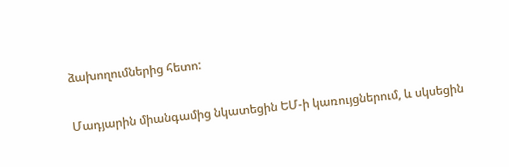ձախողումներից հետո:

Մադյարին միանգամից նկատեցին ԵՄ-ի կառույցներում, և սկսեցին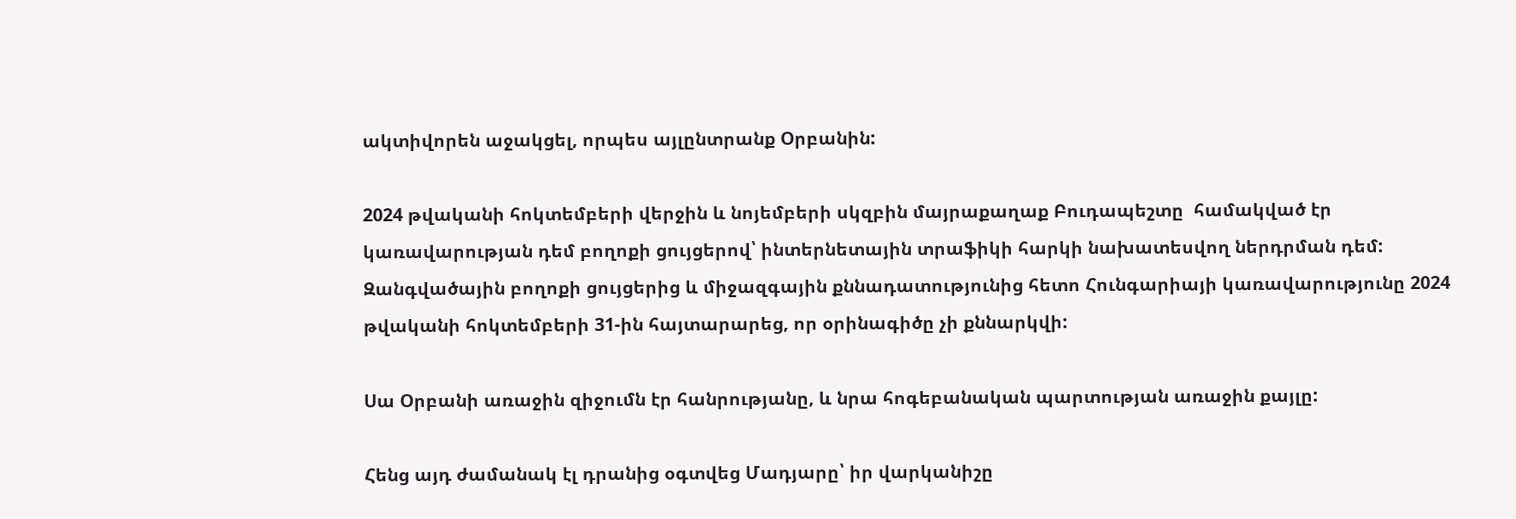ակտիվորեն աջակցել, որպես այլընտրանք Օրբանին:

2024 թվականի հոկտեմբերի վերջին և նոյեմբերի սկզբին մայրաքաղաք Բուդապեշտը  համակված էր կառավարության դեմ բողոքի ցույցերով՝ ինտերնետային տրաֆիկի հարկի նախատեսվող ներդրման դեմ: Զանգվածային բողոքի ցույցերից և միջազգային քննադատությունից հետո Հունգարիայի կառավարությունը 2024 թվականի հոկտեմբերի 31-ին հայտարարեց, որ օրինագիծը չի քննարկվի:

Սա Օրբանի առաջին զիջումն էր հանրությանը, և նրա հոգեբանական պարտության առաջին քայլը:

Հենց այդ ժամանակ էլ դրանից օգտվեց Մադյարը՝ իր վարկանիշը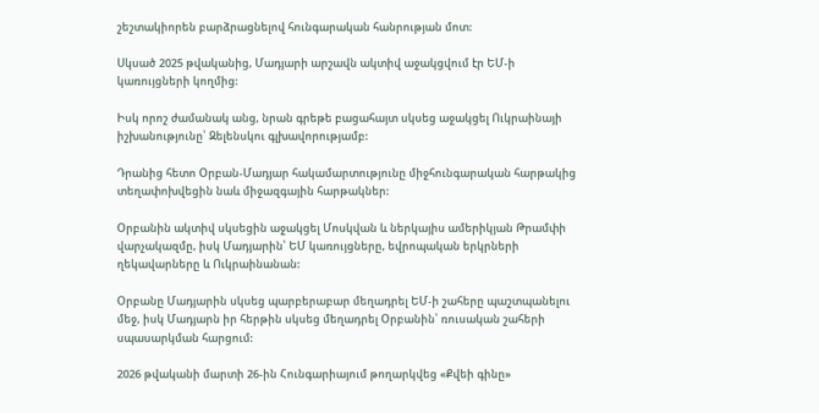շեշտակիորեն բարձրացնելով հունգարական հանրության մոտ:

Սկսած 2025 թվականից, Մադյարի արշավն ակտիվ աջակցվում էր ԵՄ-ի կառույցների կողմից:

Իսկ որոշ ժամանակ անց, նրան գրեթե բացահայտ սկսեց աջակցել Ուկրաինայի իշխանությունը՝ Զելենսկու գլխավորությամբ:

Դրանից հետո Օրբան-Մադյար հակամարտությունը միջհունգարական հարթակից տեղափոխվեցին նաև միջազգային հարթակներ:

Օրբանին ակտիվ սկսեցին աջակցել Մոսկվան և ներկայիս ամերիկյան Թրամփի վարչակազմը, իսկ Մադյարին՝ ԵՄ կառույցները, եվրոպական երկրների ղեկավարները և Ուկրաինանան:

Օրբանը Մադյարին սկսեց պարբերաբար մեղադրել ԵՄ-ի շահերը պաշտպանելու մեջ, իսկ Մադյարն իր հերթին սկսեց մեղադրել Օրբանին՝ ռուսական շահերի սպասարկման հարցում:

2026 թվականի մարտի 26-ին Հունգարիայում թողարկվեց «Քվեի գինը»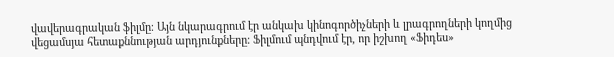վավերագրական ֆիլմը։ Այն նկարագրում էր անկախ կինոգործիչների և լրագրողների կողմից վեցամսյա հետաքննության արդյունքները։ Ֆիլմում պնդվում էր, որ իշխող «Ֆիդես»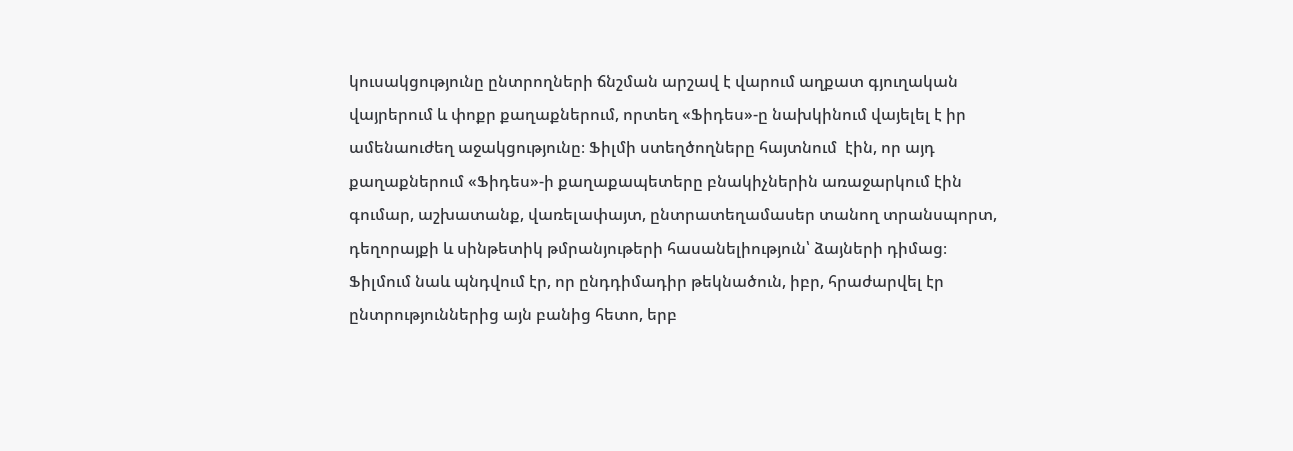կուսակցությունը ընտրողների ճնշման արշավ է վարում աղքատ գյուղական վայրերում և փոքր քաղաքներում, որտեղ «Ֆիդես»-ը նախկինում վայելել է իր ամենաուժեղ աջակցությունը։ Ֆիլմի ստեղծողները հայտնում  էին, որ այդ քաղաքներում «Ֆիդես»-ի քաղաքապետերը բնակիչներին առաջարկում էին գումար, աշխատանք, վառելափայտ, ընտրատեղամասեր տանող տրանսպորտ, դեղորայքի և սինթետիկ թմրանյութերի հասանելիություն՝ ձայների դիմաց։ Ֆիլմում նաև պնդվում էր, որ ընդդիմադիր թեկնածուն, իբր, հրաժարվել էր  ընտրություններից այն բանից հետո, երբ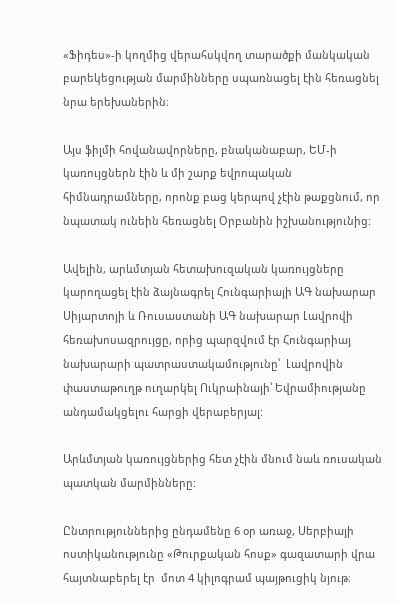«Ֆիդես»-ի կողմից վերահսկվող տարածքի մանկական բարեկեցության մարմինները սպառնացել էին հեռացնել նրա երեխաներին։

Այս ֆիլմի հովանավորները, բնականաբար, ԵՄ-ի կառույցներն էին և մի շարք եվրոպական հիմնադրամները, որոնք բաց կերպով չէին թաքցնում, որ նպատակ ունեին հեռացնել Օրբանին իշխանությունից:

Ավելին, արևմտյան հետախուզական կառույցները կարողացել էին ձայնագրել Հունգարիայի ԱԳ նախարար Սիյարտոյի և Ռուսաստանի ԱԳ նախարար Լավրովի հեռախոսազրույցը, որից պարզվում էր Հունգարիայ նախարարի պատրաստակամությունը՝  Լավրովին փաստաթուղթ ուղարկել Ուկրաինայի՝ Եվրամիությանը անդամակցելու հարցի վերաբերյալ:

Արևմտյան կառույցներից հետ չէին մնում նաև ռուսական պատկան մարմինները:

Ընտրություններից ընդամենը 6 օր առաջ, Սերբիայի ոստիկանությունը «Թուրքական հոսք» գազատարի վրա հայտնաբերել էր  մոտ 4 կիլոգրամ պայթուցիկ նյութ։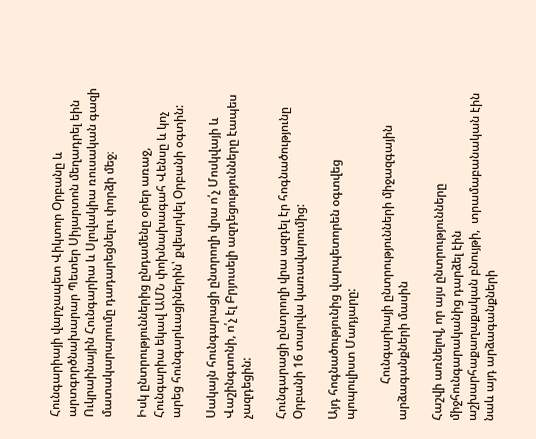Հունգարիայի վարչապետ Վիկտոր Օրբանը և արտգործնախարար Պետեր Սիյարտոն մեղադրել եին Ուկրաինային Հունգարիա և Սլովակիա ռուսական գազի մատակարարումը դադարեցնելու փորձի մեջ։

Իսկ ընտրություններից ընդամենը օրեր առաջ, Հունգարիա եկավ ԱՄՆ փոխնախագահ Վենսը և կոչ արեց հունգարևացիներին՝ քվեարկել Օրբանի օգտին:

Սակայն հունգարացի ընտրողի վրա ո՛չ Մոսկվայի և Վաշինգտոնի, ո՛չ էլ Բրյուսելի ազդեցությունները էապես չազդեցին:

Հունգարացի ընտրողի վրա ազդել էր հոգնածությունը Օրբանի 16 տարվա կառավարումից:

Այդ հոգնածությունից վարպետորեն օգտվեց պոպուլիստ Մադյարը:

            Հունգարիայի ընտրությունների միջազգային արձագանքների մասին

Հաշվի առնելով, որ այս ընտրությունները միջհունգարականից դարձել էին աշխարհաքաղաքական բնույթի,  տրամաբանական էին նաև այդ արձագանքների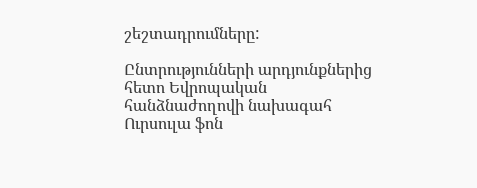շեշտադրումները:

Ընտրությունների արդյունքներից հետո Եվրոպական հանձնաժողովի նախագահ Ուրսուլա ֆոն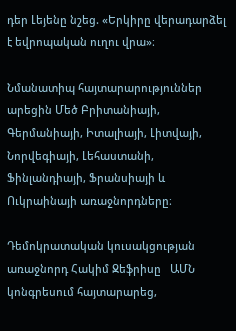դեր Լեյենը նշեց. «Երկիրը վերադարձել է եվրոպական ուղու վրա»։

Նմանատիպ հայտարարություններ արեցին Մեծ Բրիտանիայի, Գերմանիայի, Իտալիայի, Լիտվայի, Նորվեգիայի, Լեհաստանի, Ֆինլանդիայի, Ֆրանսիայի և Ուկրաինայի առաջնորդները։

Դեմոկրատական կուսակցության  առաջնորդ Հակիմ Ջեֆրիսը   ԱՄՆ կոնգրեսում հայտարարեց,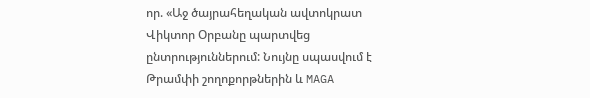որ. «Աջ ծայրահեղական ավտոկրատ Վիկտոր Օրբանը պարտվեց ընտրություններում: Նույնը սպասվում է Թրամփի շողոքորթներին և MAGA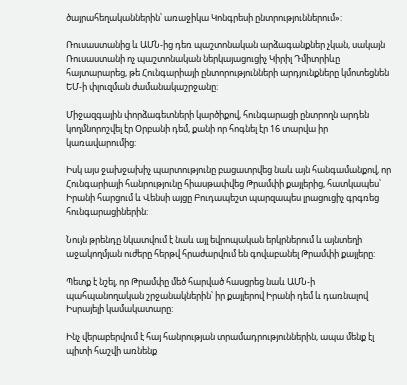ծայրահեղականներին՝ առաջիկա Կոնգրեսի ընտրություններում»:

Ռուսաստանից և ԱՄՆ-ից դեռ պաշտոնական արձագանքներ չկան, սակայն Ռուսաստանի ոչ պաշտոնական ներկայացուցիչ Կիրիլ Դմիտրիևը հայտարարեց, թե Հունգարիայի ընտորությունների արդյունքները կմոտեցնեն ԵՄ-ի փլուզման ժամանակաշրջանը:

Միջազգային փորձագետների կարծիքով, հունգարացի ընտրողն արդեն կողմնորոշվել էր Օրբանի դեմ, քանի որ հոգնել էր 16 տարվա իր կառավարումից:

Իսկ այս ջախջախիչ պարտությունը բացատրվեց նաև այն հանգամանքով, որ Հունգարիայի հանրությունը հիասթափվեց Թրամփի քայլերից, հատկապես՝ Իրանի հարցում և Վենսի այցը Բուդապեշտ պարզապես լրացուցիչ գրգռեց հունգարացիներին:

Նույն թրենդը նկատվում է նաև այլ եվրոպական երկրներում և այնտեղի աջակողմյան ուժերը հերթվ հրաժարվում են գովաբանել Թրամփի քայլերը:

Պետք է նշել, որ Թրամփը մեծ հարված հասցրեց նաև ԱՄՆ-ի պահպանողական շրջանակներին՝ իր քայլերով Իրանի դեմ և դառնալով Իսրայելի կամակատարը:

Ինչ վերաբերվում է հայ հանրության տրամադրություններին, ապա մենք էլ պիտի հաշվի առնենք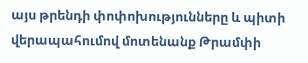այս թրենդի փոփոխությունները և պիտի վերապահումով մոտենանք Թրամփի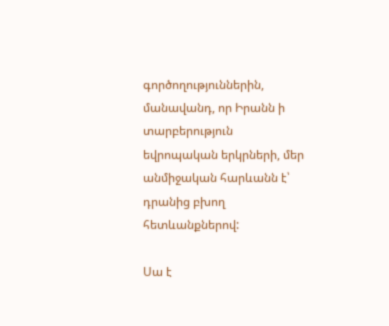գործողություններին, մանավանդ, որ Իրանն ի տարբերություն եվրոպական երկրների, մեր անմիջական հարևանն է՝ դրանից բխող հետևանքներով:

Սա է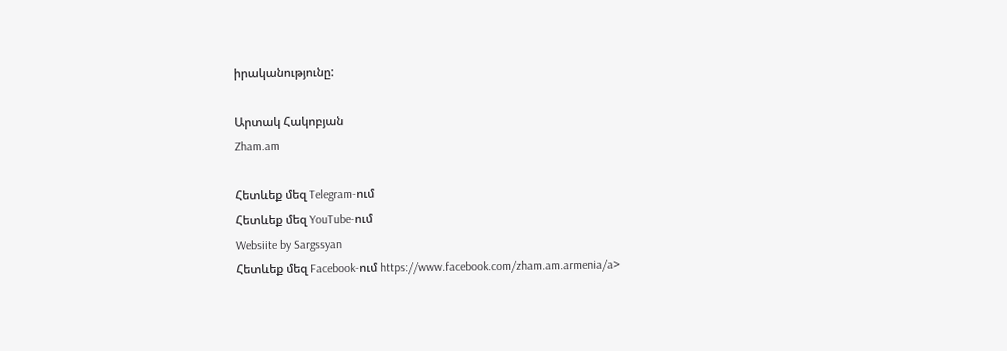իրականությունը:

Արտակ Հակոբյան
Zham.am

Հետևեք մեզ Telegram-ում
Հետևեք մեզ YouTube-ում
Websiite by Sargssyan
Հետևեք մեզ Facebook-ում https://www.facebook.com/zham.am.armenia/a>